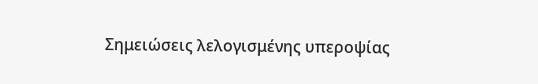Σημειώσεις λελογισμένης υπεροψίας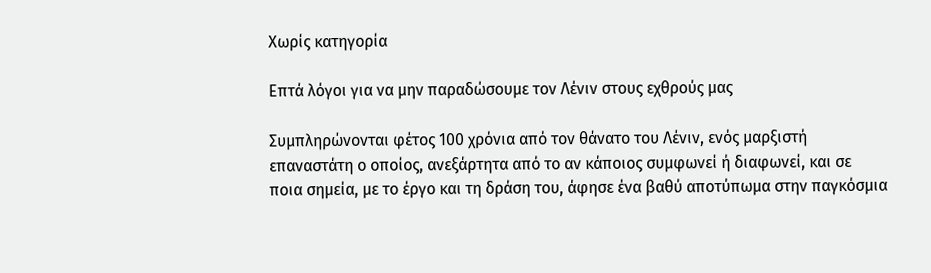Χωρίς κατηγορία

Επτά λόγοι για να μην παραδώσουμε τον Λένιν στους εχθρούς μας

Συμπληρώνονται φέτος 100 χρόνια από τον θάνατο του Λένιν, ενός μαρξιστή επαναστάτη ο οποίος, ανεξάρτητα από το αν κάποιος συμφωνεί ή διαφωνεί, και σε ποια σημεία, με το έργο και τη δράση του, άφησε ένα βαθύ αποτύπωμα στην παγκόσμια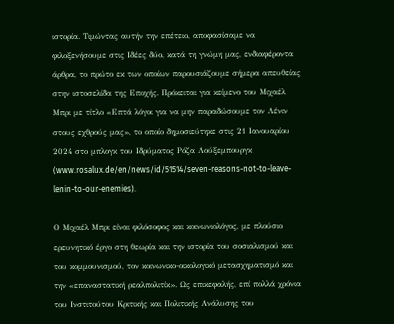ιστορία. Τιμώντας αυτήν την επέτειο, αποφασίσαμε να φιλοξενήσουμε στις Ιδέες δύο, κατά τη γνώμη μας, ενδιαφέροντα άρθρα, το πρώτο εκ των οποίων παρουσιάζουμε σήμερα απευθείας στην ιστοσελίδα της Εποχής. Πρόκειται για κείμενο του Μιχαέλ Μπρι με τίτλο «Επτά λόγοι για να μην παραδώσουμε τον Λένιν στους εχθρούς μας», το οποίο δημοσιεύτηκε στις 21 Ιανουαρίου 2024 στο μπλογκ του Ιδρύματος Ρόζα Λούξεμπουργκ (www.rosalux.de/en/news/id/51514/seven-reasons-not-to-leave-lenin-to-our-enemies).

Ο Μιχαέλ Μπρι είναι φιλόσοφος και κοινωνιολόγος, με πλούσιο ερευνητικό έργο στη θεωρία και την ιστορία του σοσιαλισμού και του κομμουνισμού, τον κοινωνικο-οικολογικό μετασχηματισμό και την «επαναστατική ρεαλπολιτίκ». Ως επικεφαλής, επί πολλά χρόνια του Ινστιτούτου Κριτικής και Πολιτικής Ανάλυσης του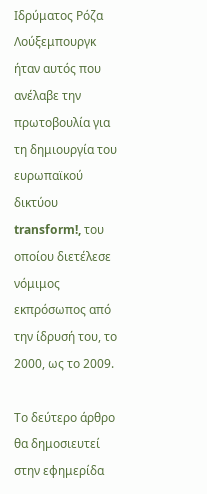Ιδρύματος Ρόζα Λούξεμπουργκ ήταν αυτός που ανέλαβε την πρωτοβουλία για τη δημιουργία του ευρωπαϊκού δικτύου transform!, του οποίου διετέλεσε νόμιμος εκπρόσωπος από την ίδρυσή του, το 2000, ως το 2009.

Το δεύτερο άρθρο θα δημοσιευτεί στην εφημερίδα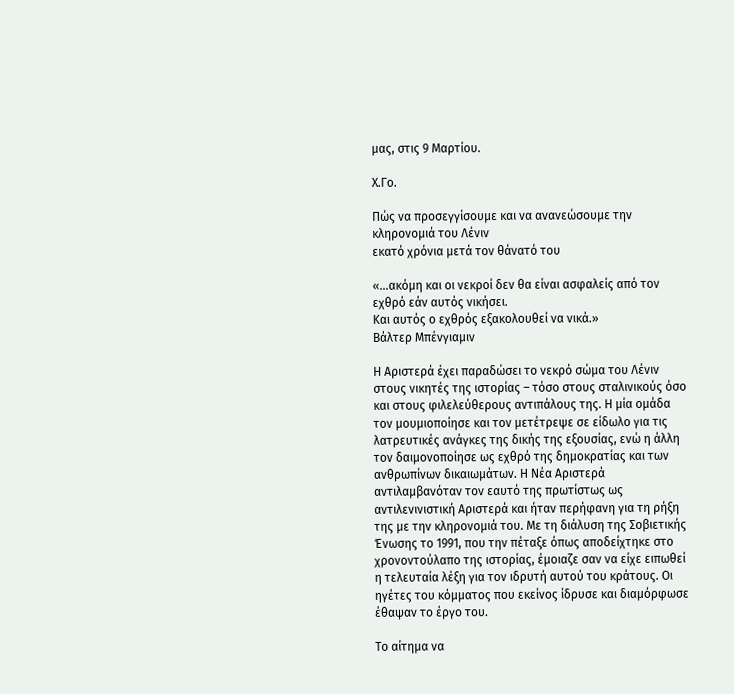μας, στις 9 Μαρτίου.

Χ.Γο.

Πώς να προσεγγίσουμε και να ανανεώσουμε την κληρονομιά του Λένιν
εκατό χρόνια μετά τον θάνατό του

«…ακόμη και οι νεκροί δεν θα είναι ασφαλείς από τον εχθρό εάν αυτός νικήσει.
Και αυτός ο εχθρός εξακολουθεί να νικά.»
Βάλτερ Μπένγιαμιν

Η Αριστερά έχει παραδώσει το νεκρό σώμα του Λένιν στους νικητές της ιστορίας – τόσο στους σταλινικούς όσο και στους φιλελεύθερους αντιπάλους της. Η μία ομάδα τον μουμιοποίησε και τον μετέτρεψε σε είδωλο για τις λατρευτικές ανάγκες της δικής της εξουσίας, ενώ η άλλη τον δαιμονοποίησε ως εχθρό της δημοκρατίας και των ανθρωπίνων δικαιωμάτων. Η Νέα Αριστερά αντιλαμβανόταν τον εαυτό της πρωτίστως ως αντιλενινιστική Αριστερά και ήταν περήφανη για τη ρήξη της με την κληρονομιά του. Με τη διάλυση της Σοβιετικής Ένωσης το 1991, που την πέταξε όπως αποδείχτηκε στο χρονοντούλαπο της ιστορίας, έμοιαζε σαν να είχε ειπωθεί η τελευταία λέξη για τον ιδρυτή αυτού του κράτους. Οι ηγέτες του κόμματος που εκείνος ίδρυσε και διαμόρφωσε έθαψαν το έργο του.

Το αίτημα να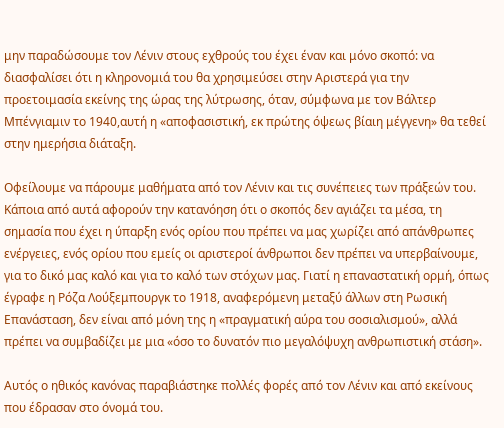μην παραδώσουμε τον Λένιν στους εχθρούς του έχει έναν και μόνο σκοπό: να διασφαλίσει ότι η κληρονομιά του θα χρησιμεύσει στην Αριστερά για την προετοιμασία εκείνης της ώρας της λύτρωσης, όταν, σύμφωνα με τον Βάλτερ Μπένγιαμιν το 1940,αυτή η «αποφασιστική, εκ πρώτης όψεως βίαιη μέγγενη» θα τεθεί στην ημερήσια διάταξη.

Οφείλουμε να πάρουμε μαθήματα από τον Λένιν και τις συνέπειες των πράξεών του. Κάποια από αυτά αφορούν την κατανόηση ότι ο σκοπός δεν αγιάζει τα μέσα, τη σημασία που έχει η ύπαρξη ενός ορίου που πρέπει να μας χωρίζει από απάνθρωπες ενέργειες, ενός ορίου που εμείς οι αριστεροί άνθρωποι δεν πρέπει να υπερβαίνουμε, για το δικό μας καλό και για το καλό των στόχων μας. Γιατί η επαναστατική ορμή, όπως έγραφε η Ρόζα Λούξεμπουργκ το 1918, αναφερόμενη μεταξύ άλλων στη Ρωσική Επανάσταση, δεν είναι από μόνη της η «πραγματική αύρα του σοσιαλισμού», αλλά πρέπει να συμβαδίζει με μια «όσο το δυνατόν πιο μεγαλόψυχη ανθρωπιστική στάση».

Αυτός ο ηθικός κανόνας παραβιάστηκε πολλές φορές από τον Λένιν και από εκείνους που έδρασαν στο όνομά του.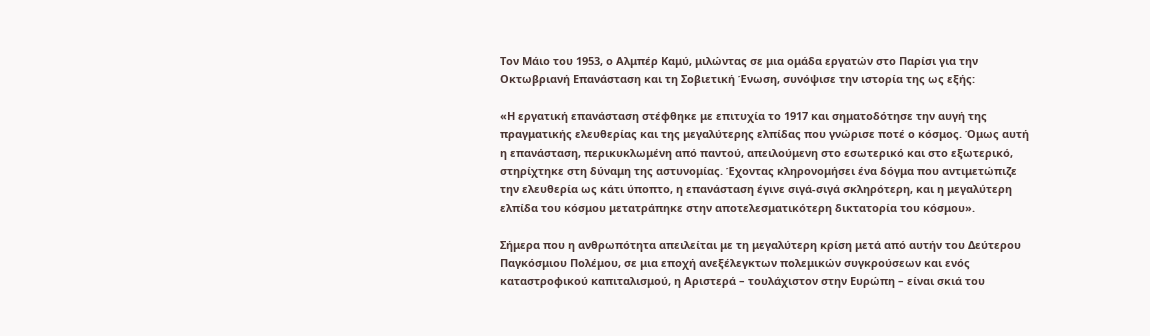Τον Μάιο του 1953, ο Αλμπέρ Καμύ, μιλώντας σε μια ομάδα εργατών στο Παρίσι για την Οκτωβριανή Επανάσταση και τη Σοβιετική Ένωση, συνόψισε την ιστορία της ως εξής:

«Η εργατική επανάσταση στέφθηκε με επιτυχία το 1917 και σηματοδότησε την αυγή της πραγματικής ελευθερίας και της μεγαλύτερης ελπίδας που γνώρισε ποτέ ο κόσμος. Όμως αυτή η επανάσταση, περικυκλωμένη από παντού, απειλούμενη στο εσωτερικό και στο εξωτερικό, στηρίχτηκε στη δύναμη της αστυνομίας. Έχοντας κληρονομήσει ένα δόγμα που αντιμετώπιζε την ελευθερία ως κάτι ύποπτο, η επανάσταση έγινε σιγά-σιγά σκληρότερη, και η μεγαλύτερη ελπίδα του κόσμου μετατράπηκε στην αποτελεσματικότερη δικτατορία του κόσμου».

Σήμερα που η ανθρωπότητα απειλείται με τη μεγαλύτερη κρίση μετά από αυτήν του Δεύτερου Παγκόσμιου Πολέμου, σε μια εποχή ανεξέλεγκτων πολεμικών συγκρούσεων και ενός καταστροφικού καπιταλισμού, η Αριστερά – τουλάχιστον στην Ευρώπη – είναι σκιά του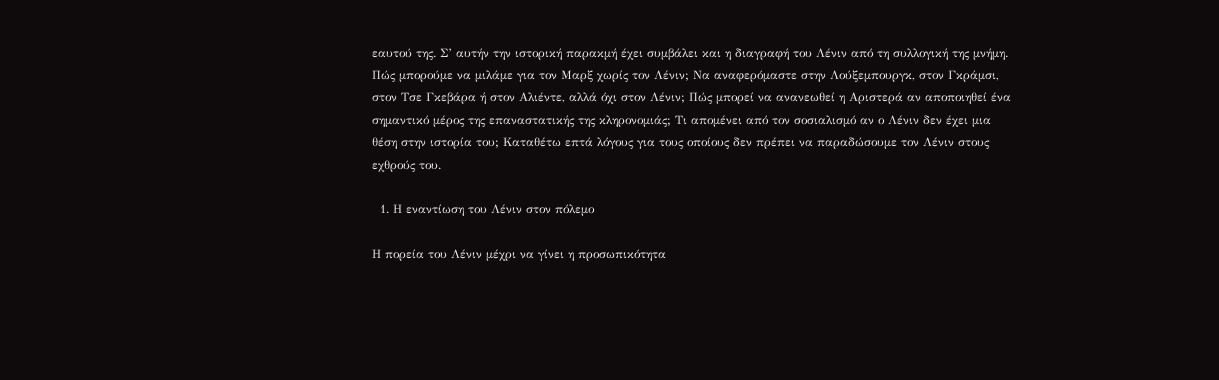εαυτού της. Σ’ αυτήν την ιστορική παρακμή έχει συμβάλει και η διαγραφή του Λένιν από τη συλλογική της μνήμη. Πώς μπορούμε να μιλάμε για τον Μαρξ χωρίς τον Λένιν; Να αναφερόμαστε στην Λούξεμπουργκ, στον Γκράμσι, στον Τσε Γκεβάρα ή στον Αλιέντε, αλλά όχι στον Λένιν; Πώς μπορεί να ανανεωθεί η Αριστερά αν αποποιηθεί ένα σημαντικό μέρος της επαναστατικής της κληρονομιάς; Τι απομένει από τον σοσιαλισμό αν ο Λένιν δεν έχει μια θέση στην ιστορία του; Καταθέτω επτά λόγους για τους οποίους δεν πρέπει να παραδώσουμε τον Λένιν στους εχθρούς του.

  1. Η εναντίωση του Λένιν στον πόλεμο

Η πορεία του Λένιν μέχρι να γίνει η προσωπικότητα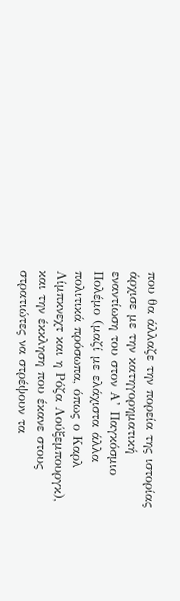που θα άλλαζε την πορεία της ιστορίας άρχισε με την κατηγορηματική εναντίωση του στον Α’ Παγκόσμιο Πολέμο (μαζί με ελάχιστα άλλα πολιτικά πρόσωπα, όπως ο Καρλ Λίμπκνεχτ και η Ρόζα Λούξεμπουργκ), και την έκκληση που έκανε στους στρατιώτες να στρέψουν τα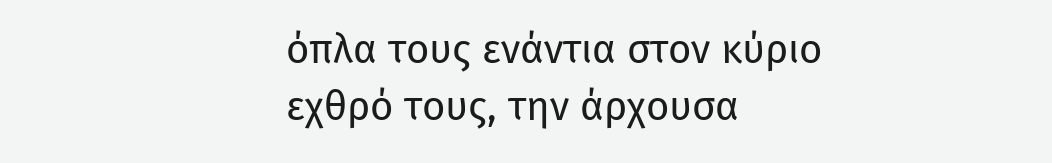όπλα τους ενάντια στον κύριο εχθρό τους, την άρχουσα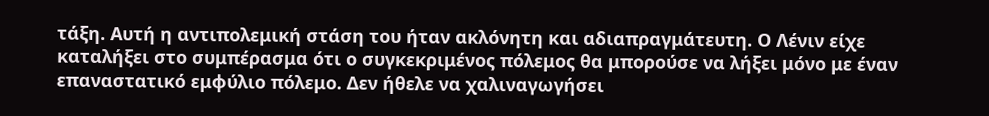τάξη. Αυτή η αντιπολεμική στάση του ήταν ακλόνητη και αδιαπραγμάτευτη. Ο Λένιν είχε καταλήξει στο συμπέρασμα ότι ο συγκεκριμένος πόλεμος θα μπορούσε να λήξει μόνο με έναν επαναστατικό εμφύλιο πόλεμο. Δεν ήθελε να χαλιναγωγήσει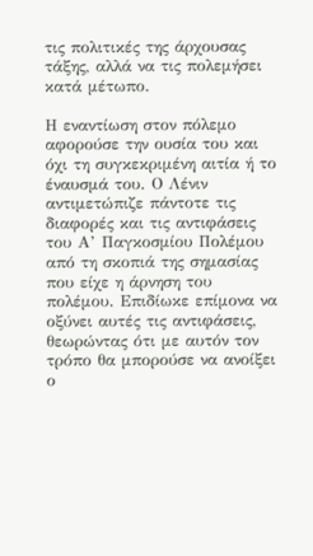τις πολιτικές της άρχουσας τάξης, αλλά να τις πολεμήσει κατά μέτωπο.

Η εναντίωση στον πόλεμο αφορούσε την ουσία του και όχι τη συγκεκριμένη αιτία ή το έναυσμά του. Ο Λένιν αντιμετώπιζε πάντοτε τις διαφορές και τις αντιφάσεις του Α’ Παγκοσμίου Πολέμου από τη σκοπιά της σημασίας που είχε η άρνηση του πολέμου. Επιδίωκε επίμονα να οξύνει αυτές τις αντιφάσεις, θεωρώντας ότι με αυτόν τον τρόπο θα μπορούσε να ανοίξει ο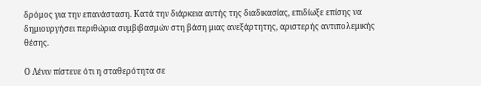δρόμος για την επανάσταση. Κατά την διάρκεια αυτής της διαδικασίας, επιδίωξε επίσης να δημιουργήσει περιθώρια συμβιβασμών στη βάση μιας ανεξάρτητης, αριστερής αντιπολεμικής θέσης.

Ο Λένιν πίστευε ότι η σταθερότητα σε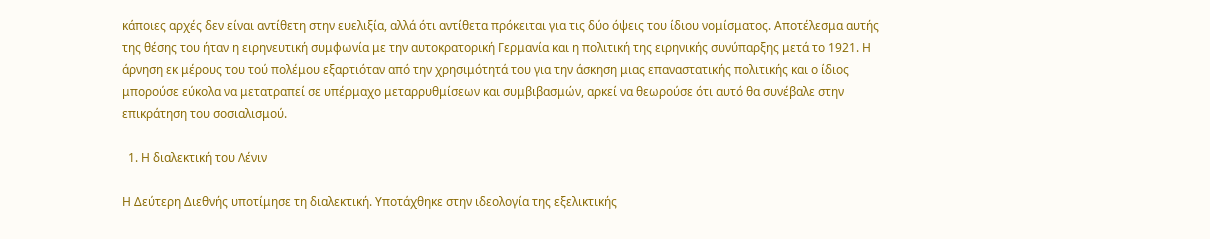κάποιες αρχές δεν είναι αντίθετη στην ευελιξία, αλλά ότι αντίθετα πρόκειται για τις δύο όψεις του ίδιου νομίσματος. Αποτέλεσμα αυτής της θέσης του ήταν η ειρηνευτική συμφωνία με την αυτοκρατορική Γερμανία και η πολιτική της ειρηνικής συνύπαρξης μετά το 1921. Η άρνηση εκ μέρους του τού πολέμου εξαρτιόταν από την χρησιμότητά του για την άσκηση μιας επαναστατικής πολιτικής και ο ίδιος μπορούσε εύκολα να μετατραπεί σε υπέρμαχο μεταρρυθμίσεων και συμβιβασμών, αρκεί να θεωρούσε ότι αυτό θα συνέβαλε στην επικράτηση του σοσιαλισμού.

  1. Η διαλεκτική του Λένιν

Η Δεύτερη Διεθνής υποτίμησε τη διαλεκτική. Υποτάχθηκε στην ιδεολογία της εξελικτικής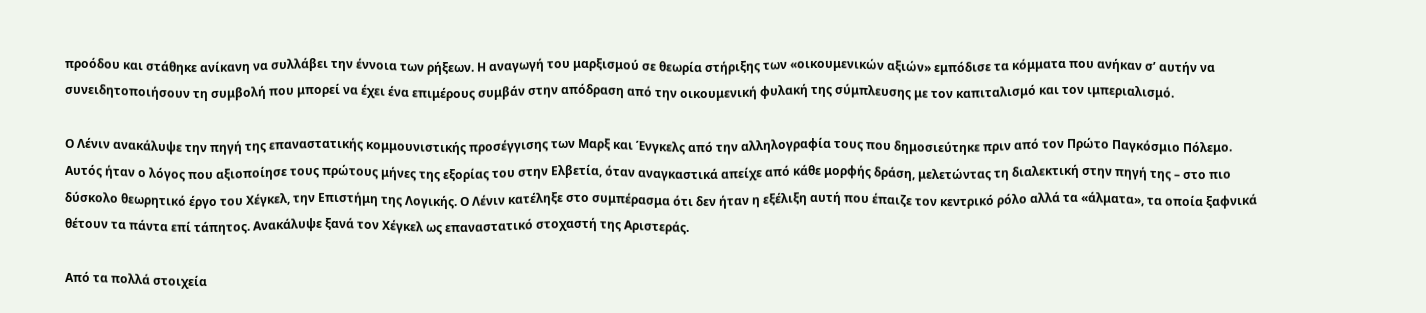προόδου και στάθηκε ανίκανη να συλλάβει την έννοια των ρήξεων. Η αναγωγή του μαρξισμού σε θεωρία στήριξης των «οικουμενικών αξιών» εμπόδισε τα κόμματα που ανήκαν σ’ αυτήν να συνειδητοποιήσουν τη συμβολή που μπορεί να έχει ένα επιμέρους συμβάν στην απόδραση από την οικουμενική φυλακή της σύμπλευσης με τον καπιταλισμό και τον ιμπεριαλισμό.

Ο Λένιν ανακάλυψε την πηγή της επαναστατικής κομμουνιστικής προσέγγισης των Μαρξ και Ένγκελς από την αλληλογραφία τους που δημοσιεύτηκε πριν από τον Πρώτο Παγκόσμιο Πόλεμο. Αυτός ήταν ο λόγος που αξιοποίησε τους πρώτους μήνες της εξορίας του στην Ελβετία, όταν αναγκαστικά απείχε από κάθε μορφής δράση, μελετώντας τη διαλεκτική στην πηγή της – στο πιο δύσκολο θεωρητικό έργο του Χέγκελ, την Επιστήμη της Λογικής. Ο Λένιν κατέληξε στο συμπέρασμα ότι δεν ήταν η εξέλιξη αυτή που έπαιζε τον κεντρικό ρόλο αλλά τα «άλματα», τα οποία ξαφνικά θέτουν τα πάντα επί τάπητος. Ανακάλυψε ξανά τον Χέγκελ ως επαναστατικό στοχαστή της Αριστεράς.

Από τα πολλά στοιχεία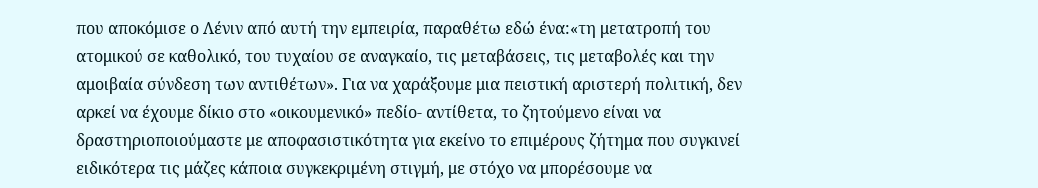που αποκόμισε ο Λένιν από αυτή την εμπειρία, παραθέτω εδώ ένα:«τη μετατροπή του ατομικού σε καθολικό, του τυχαίου σε αναγκαίο, τις μεταβάσεις, τις μεταβολές και την αμοιβαία σύνδεση των αντιθέτων». Για να χαράξουμε μια πειστική αριστερή πολιτική, δεν αρκεί να έχουμε δίκιο στο «οικουμενικό» πεδίο- αντίθετα, το ζητούμενο είναι να δραστηριοποιούμαστε με αποφασιστικότητα για εκείνο το επιμέρους ζήτημα που συγκινεί ειδικότερα τις μάζες κάποια συγκεκριμένη στιγμή, με στόχο να μπορέσουμε να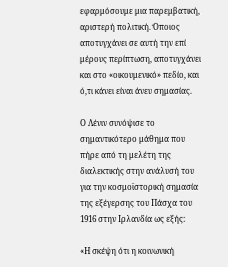εφαρμόσουμε μια παρεμβατική, αριστερή πολιτική. Όποιος αποτυγχάνει σε αυτή την επί μέρους περίπτωση, αποτυγχάνει και στο «οικουμενικό» πεδίο, και ό,τι κάνει είναι άνευ σημασίας.

Ο Λένιν συνόψισε το σημαντικότερο μάθημα που πήρε από τη μελέτη της διαλεκτικής στην ανάλυσή του για την κοσμοϊστορική σημασία της εξέγερσης του Πάσχα του 1916 στην Ιρλανδία ως εξής:

«Η σκέψη ότι η κοινωνική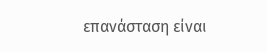επανάσταση είναι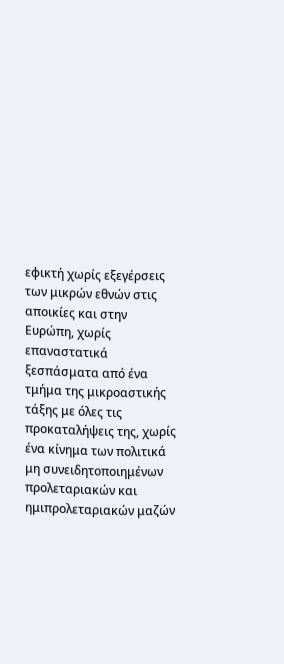εφικτή χωρίς εξεγέρσεις των μικρών εθνών στις αποικίες και στην Ευρώπη, χωρίς επαναστατικά ξεσπάσματα από ένα τμήμα της μικροαστικής τάξης με όλες τις προκαταλήψεις της, χωρίς ένα κίνημα των πολιτικά μη συνειδητοποιημένων προλεταριακών και ημιπρολεταριακών μαζών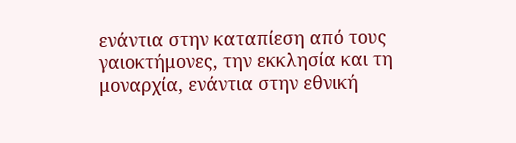ενάντια στην καταπίεση από τους γαιοκτήμονες, την εκκλησία και τη μοναρχία, ενάντια στην εθνική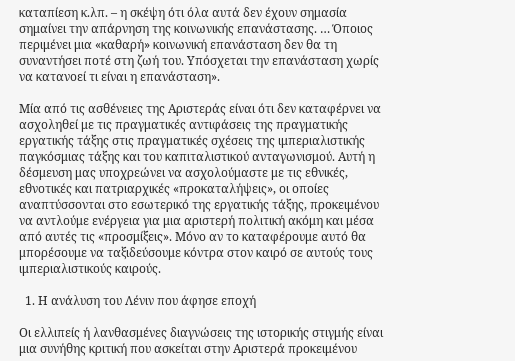καταπίεση κ.λπ. – η σκέψη ότι όλα αυτά δεν έχουν σημασία σημαίνει την απάρνηση της κοινωνικής επανάστασης. … Όποιος περιμένει μια «καθαρή» κοινωνική επανάσταση δεν θα τη συναντήσει ποτέ στη ζωή του. Υπόσχεται την επανάσταση χωρίς να κατανοεί τι είναι η επανάσταση».

Μία από τις ασθένειες της Αριστεράς είναι ότι δεν καταφέρνει να ασχοληθεί με τις πραγματικές αντιφάσεις της πραγματικής εργατικής τάξης στις πραγματικές σχέσεις της ιμπεριαλιστικής παγκόσμιας τάξης και του καπιταλιστικού ανταγωνισμού. Αυτή η δέσμευση μας υποχρεώνει να ασχολούμαστε με τις εθνικές, εθνοτικές και πατριαρχικές «προκαταλήψεις», οι οποίες αναπτύσσονται στο εσωτερικό της εργατικής τάξης, προκειμένου να αντλούμε ενέργεια για μια αριστερή πολιτική ακόμη και μέσα από αυτές τις «προσμίξεις». Μόνο αν το καταφέρουμε αυτό θα μπορέσουμε να ταξιδεύσουμε κόντρα στον καιρό σε αυτούς τους ιμπεριαλιστικούς καιρούς.

  1. Η ανάλυση του Λένιν που άφησε εποχή

Οι ελλιπείς ή λανθασμένες διαγνώσεις της ιστορικής στιγμής είναι μια συνήθης κριτική που ασκείται στην Αριστερά προκειμένου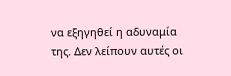να εξηγηθεί η αδυναμία της. Δεν λείπουν αυτές οι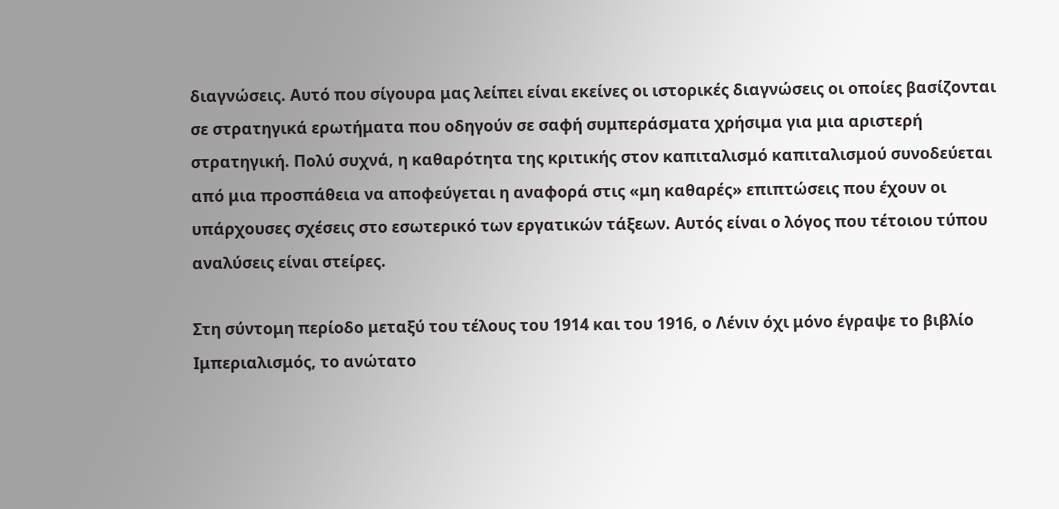διαγνώσεις. Αυτό που σίγουρα μας λείπει είναι εκείνες οι ιστορικές διαγνώσεις οι οποίες βασίζονται σε στρατηγικά ερωτήματα που οδηγούν σε σαφή συμπεράσματα χρήσιμα για μια αριστερή στρατηγική. Πολύ συχνά, η καθαρότητα της κριτικής στον καπιταλισμό καπιταλισμού συνοδεύεται από μια προσπάθεια να αποφεύγεται η αναφορά στις «μη καθαρές» επιπτώσεις που έχουν οι υπάρχουσες σχέσεις στο εσωτερικό των εργατικών τάξεων. Αυτός είναι ο λόγος που τέτοιου τύπου αναλύσεις είναι στείρες.

Στη σύντομη περίοδο μεταξύ του τέλους του 1914 και του 1916, ο Λένιν όχι μόνο έγραψε το βιβλίο Ιμπεριαλισμός, το ανώτατο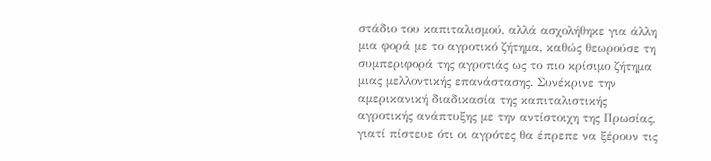στάδιο του καπιταλισμού, αλλά ασχολήθηκε για άλλη μια φορά με το αγροτικό ζήτημα, καθώς θεωρούσε τη συμπεριφορά της αγροτιάς ως το πιο κρίσιμο ζήτημα μιας μελλοντικής επανάστασης. Συνέκρινε την αμερικανική διαδικασία της καπιταλιστικής αγροτικής ανάπτυξης με την αντίστοιχη της Πρωσίας, γιατί πίστευε ότι οι αγρότες θα έπρεπε να ξέρουν τις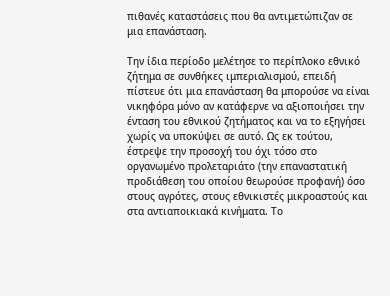πιθανές καταστάσεις που θα αντιμετώπιζαν σε μια επανάσταση.

Την ίδια περίοδο μελέτησε το περίπλοκο εθνικό ζήτημα σε συνθήκες ιμπεριαλισμού, επειδή πίστευε ότι μια επανάσταση θα μπορούσε να είναι νικηφόρα μόνο αν κατάφερνε να αξιοποιήσει την ένταση του εθνικού ζητήματος και να το εξηγήσει χωρίς να υποκύψει σε αυτό. Ως εκ τούτου, έστρεψε την προσοχή του όχι τόσο στο οργανωμένο προλεταριάτο (την επαναστατική προδιάθεση του οποίου θεωρούσε προφανή) όσο στους αγρότες, στους εθνικιστές μικροαστούς και στα αντιαποικιακά κινήματα. Το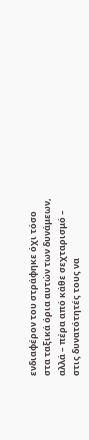ενδιαφέρον του στράφηκε όχι τόσο στα ταξικά όρια αυτών των δυνάμεων, αλλά – πέρα από κάθε σεχταρισμό – στις δυνατότητές τους να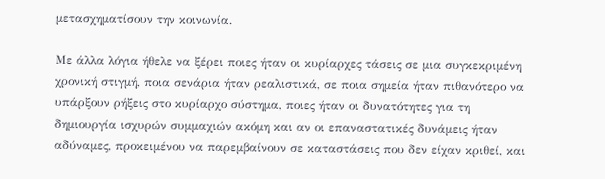μετασχηματίσουν την κοινωνία.

Με άλλα λόγια ήθελε να ξέρει ποιες ήταν οι κυρίαρχες τάσεις σε μια συγκεκριμένη χρονική στιγμή, ποια σενάρια ήταν ρεαλιστικά, σε ποια σημεία ήταν πιθανότερο να υπάρξουν ρήξεις στο κυρίαρχο σύστημα, ποιες ήταν οι δυνατότητες για τη δημιουργία ισχυρών συμμαχιών ακόμη και αν οι επαναστατικές δυνάμεις ήταν αδύναμες, προκειμένου να παρεμβαίνουν σε καταστάσεις που δεν είχαν κριθεί, και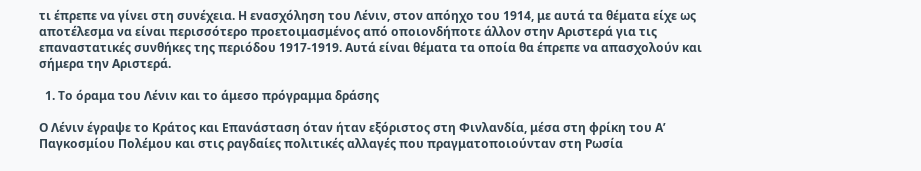τι έπρεπε να γίνει στη συνέχεια. Η ενασχόληση του Λένιν, στον απόηχο του 1914, με αυτά τα θέματα είχε ως αποτέλεσμα να είναι περισσότερο προετοιμασμένος από οποιονδήποτε άλλον στην Αριστερά για τις επαναστατικές συνθήκες της περιόδου 1917-1919. Αυτά είναι θέματα τα οποία θα έπρεπε να απασχολούν και σήμερα την Αριστερά.

  1. Το όραμα του Λένιν και το άμεσο πρόγραμμα δράσης

Ο Λένιν έγραψε το Κράτος και Επανάσταση όταν ήταν εξόριστος στη Φινλανδία, μέσα στη φρίκη του Α’ Παγκοσμίου Πολέμου και στις ραγδαίες πολιτικές αλλαγές που πραγματοποιούνταν στη Ρωσία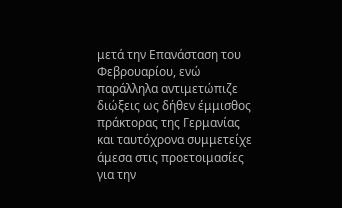μετά την Επανάσταση του Φεβρουαρίου, ενώ παράλληλα αντιμετώπιζε διώξεις ως δήθεν έμμισθος πράκτορας της Γερμανίας και ταυτόχρονα συμμετείχε άμεσα στις προετοιμασίες για την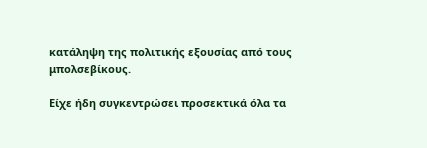κατάληψη της πολιτικής εξουσίας από τους μπολσεβίκους.

Είχε ήδη συγκεντρώσει προσεκτικά όλα τα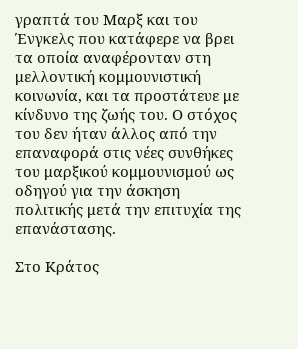γραπτά του Μαρξ και του Ένγκελς που κατάφερε να βρει τα οποία αναφέρονταν στη μελλοντική κομμουνιστική κοινωνία, και τα προστάτευε με κίνδυνο της ζωής του. Ο στόχος του δεν ήταν άλλος από την επαναφορά στις νέες συνθήκες του μαρξικού κομμουνισμού ως οδηγού για την άσκηση πολιτικής μετά την επιτυχία της επανάστασης.

Στο Κράτος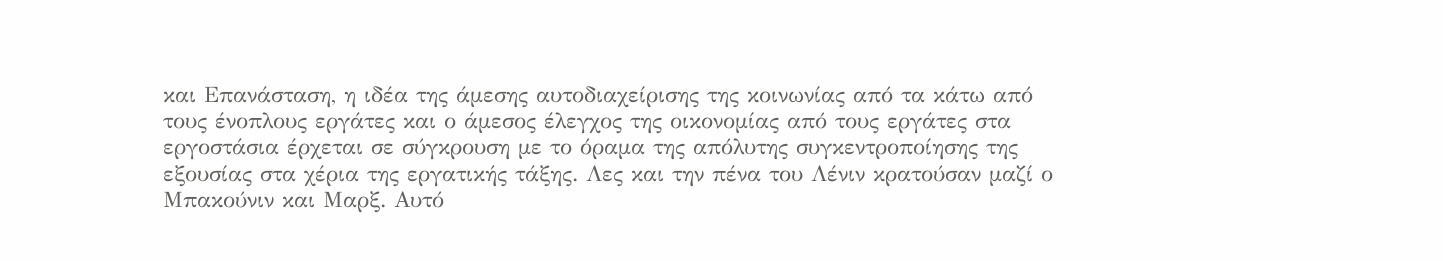και Επανάσταση, η ιδέα της άμεσης αυτοδιαχείρισης της κοινωνίας από τα κάτω από τους ένοπλους εργάτες και ο άμεσος έλεγχος της οικονομίας από τους εργάτες στα εργοστάσια έρχεται σε σύγκρουση με το όραμα της απόλυτης συγκεντροποίησης της εξουσίας στα χέρια της εργατικής τάξης. Λες και την πένα του Λένιν κρατούσαν μαζί ο Μπακούνιν και Μαρξ. Αυτό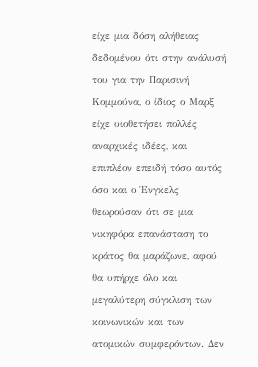είχε μια δόση αλήθειας δεδομένου ότι στην ανάλυσή του για την Παρισινή Κομμούνα, ο ίδιος ο Μαρξ είχε υιοθετήσει πολλές αναρχικές ιδέες, και επιπλέον επειδή τόσο αυτός όσο και ο Ένγκελς θεωρούσαν ότι σε μια νικηφόρα επανάσταση το κράτος θα μαράζωνε, αφού θα υπήρχε όλο και μεγαλύτερη σύγκλιση των κοινωνικών και των ατομικών συμφερόντων. Δεν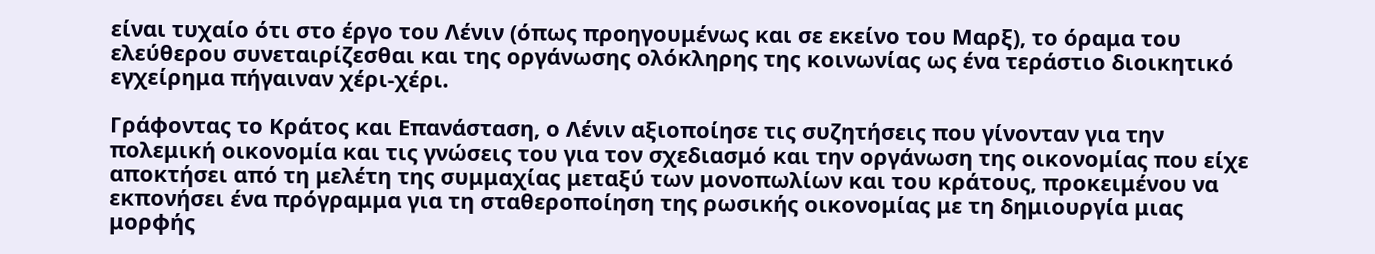είναι τυχαίο ότι στο έργο του Λένιν (όπως προηγουμένως και σε εκείνο του Μαρξ), το όραμα του ελεύθερου συνεταιρίζεσθαι και της οργάνωσης ολόκληρης της κοινωνίας ως ένα τεράστιο διοικητικό εγχείρημα πήγαιναν χέρι-χέρι.

Γράφοντας το Κράτος και Επανάσταση, ο Λένιν αξιοποίησε τις συζητήσεις που γίνονταν για την πολεμική οικονομία και τις γνώσεις του για τον σχεδιασμό και την οργάνωση της οικονομίας που είχε αποκτήσει από τη μελέτη της συμμαχίας μεταξύ των μονοπωλίων και του κράτους, προκειμένου να εκπονήσει ένα πρόγραμμα για τη σταθεροποίηση της ρωσικής οικονομίας με τη δημιουργία μιας μορφής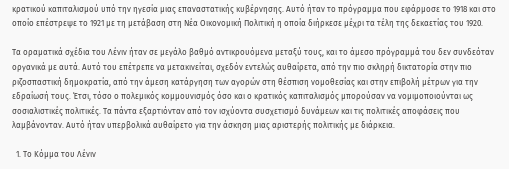κρατικού καπιταλισμού υπό την ηγεσία μιας επαναστατικής κυβέρνησης. Αυτό ήταν το πρόγραμμα που εφάρμοσε το 1918 και στο οποίο επέστρεψε το 1921 με τη μετάβαση στη Νέα Οικονομική Πολιτική η οποία διήρκεσε μέχρι τα τέλη της δεκαετίας του 1920.

Τα οραματικά σχέδια του Λένιν ήταν σε μεγάλο βαθμό αντικρουόμενα μεταξύ τους, και το άμεσο πρόγραμμά του δεν συνδεόταν οργανικά με αυτά. Αυτό του επέτρεπε να μετακινείται, σχεδόν εντελώς αυθαίρετα, από την πιο σκληρή δικτατορία στην πιο ριζοσπαστική δημοκρατία, από την άμεση κατάργηση των αγορών στη θέσπιση νομοθεσίας και στην επιβολή μέτρων για την εδραίωσή τους. Έτσι, τόσο ο πολεμικός κομμουνισμός όσο και ο κρατικός καπιταλισμός μπορούσαν να νομιμοποιούνται ως σοσιαλιστικές πολιτικές. Τα πάντα εξαρτιόνταν από τον ισχύοντα συσχετισμό δυνάμεων και τις πολιτικές αποφάσεις που λαμβάνονταν. Αυτό ήταν υπερβολικά αυθαίρετο για την άσκηση μιας αριστερής πολιτικής με διάρκεια.

  1. Το Κόμμα του Λένιν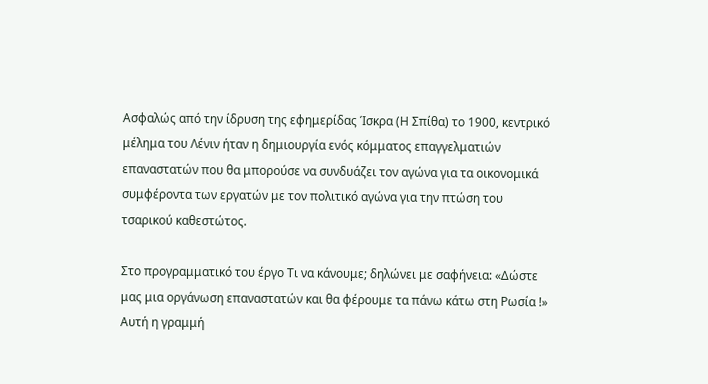Ασφαλώς από την ίδρυση της εφημερίδας Ίσκρα (Η Σπίθα) το 1900, κεντρικό μέλημα του Λένιν ήταν η δημιουργία ενός κόμματος επαγγελματιών επαναστατών που θα μπορούσε να συνδυάζει τον αγώνα για τα οικονομικά συμφέροντα των εργατών με τον πολιτικό αγώνα για την πτώση του τσαρικού καθεστώτος.

Στο προγραμματικό του έργο Τι να κάνουμε; δηλώνει με σαφήνεια: «Δώστε μας μια οργάνωση επαναστατών και θα φέρουμε τα πάνω κάτω στη Ρωσία !» Αυτή η γραμμή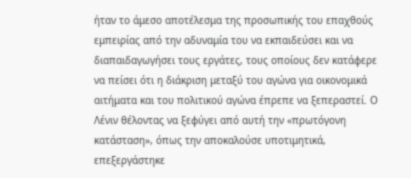ήταν το άμεσο αποτέλεσμα της προσωπικής του επαχθούς εμπειρίας από την αδυναμία του να εκπαιδεύσει και να διαπαιδαγωγήσει τους εργάτες, τους οποίους δεν κατάφερε να πείσει ότι η διάκριση μεταξύ του αγώνα για οικονομικά αιτήματα και του πολιτικού αγώνα έπρεπε να ξεπεραστεί. Ο Λένιν θέλοντας να ξεφύγει από αυτή την «πρωτόγονη κατάσταση», όπως την αποκαλούσε υποτιμητικά, επεξεργάστηκε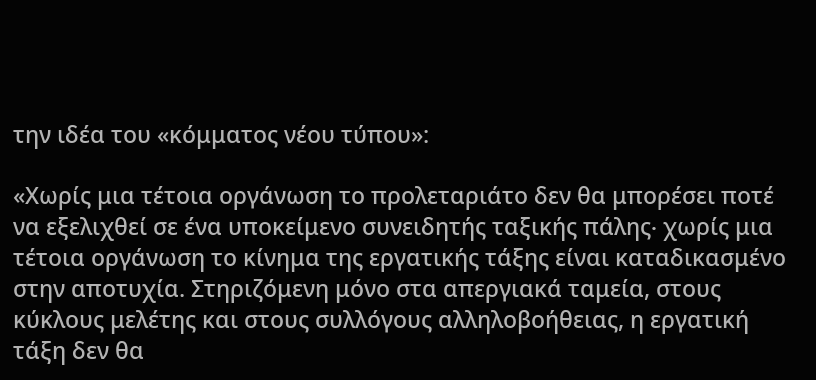την ιδέα του «κόμματος νέου τύπου»:

«Χωρίς μια τέτοια οργάνωση το προλεταριάτο δεν θα μπορέσει ποτέ να εξελιχθεί σε ένα υποκείμενο συνειδητής ταξικής πάλης∙ χωρίς μια τέτοια οργάνωση το κίνημα της εργατικής τάξης είναι καταδικασμένο στην αποτυχία. Στηριζόμενη μόνο στα απεργιακά ταμεία, στους κύκλους μελέτης και στους συλλόγους αλληλοβοήθειας, η εργατική τάξη δεν θα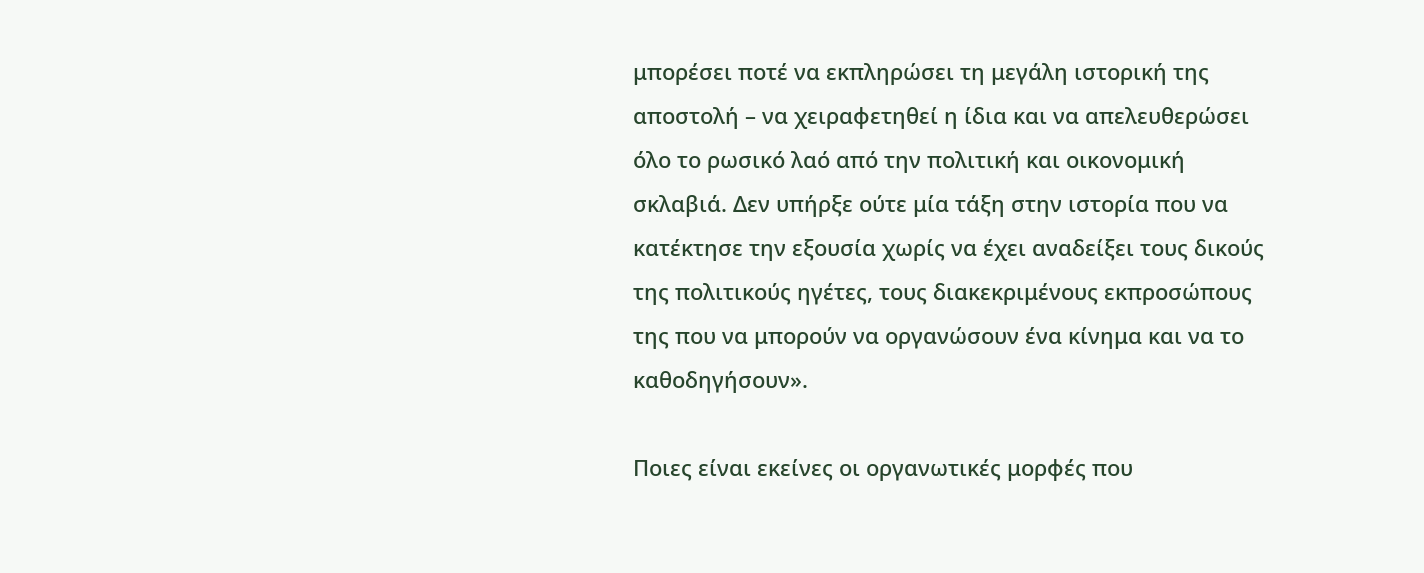μπορέσει ποτέ να εκπληρώσει τη μεγάλη ιστορική της αποστολή – να χειραφετηθεί η ίδια και να απελευθερώσει όλο το ρωσικό λαό από την πολιτική και οικονομική σκλαβιά. Δεν υπήρξε ούτε μία τάξη στην ιστορία που να κατέκτησε την εξουσία χωρίς να έχει αναδείξει τους δικούς της πολιτικούς ηγέτες, τους διακεκριμένους εκπροσώπους της που να μπορούν να οργανώσουν ένα κίνημα και να το καθοδηγήσουν».

Ποιες είναι εκείνες οι οργανωτικές μορφές που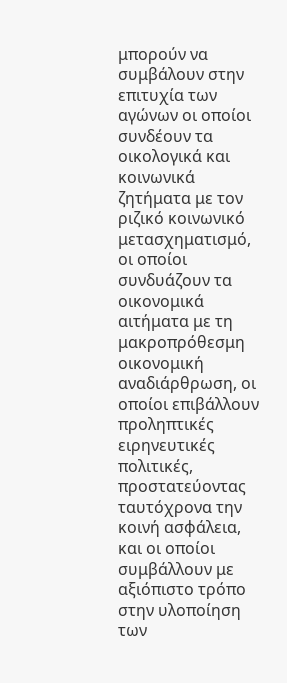μπορούν να συμβάλουν στην επιτυχία των αγώνων οι οποίοι συνδέουν τα οικολογικά και κοινωνικά ζητήματα με τον ριζικό κοινωνικό μετασχηματισμό, οι οποίοι συνδυάζουν τα οικονομικά αιτήματα με τη μακροπρόθεσμη οικονομική αναδιάρθρωση, οι οποίοι επιβάλλουν προληπτικές ειρηνευτικές πολιτικές, προστατεύοντας ταυτόχρονα την κοινή ασφάλεια, και οι οποίοι συμβάλλουν με αξιόπιστο τρόπο στην υλοποίηση των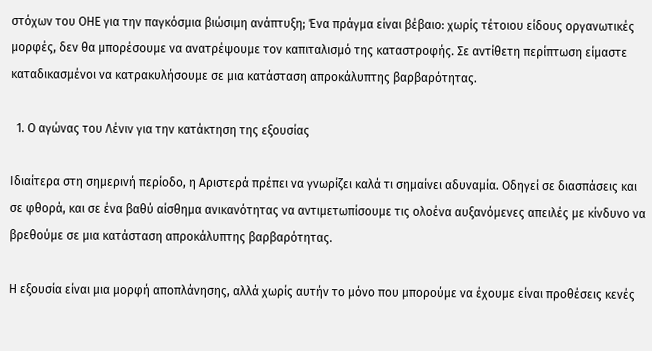στόχων του ΟΗΕ για την παγκόσμια βιώσιμη ανάπτυξη; Ένα πράγμα είναι βέβαιο: χωρίς τέτοιου είδους οργανωτικές μορφές, δεν θα μπορέσουμε να ανατρέψουμε τον καπιταλισμό της καταστροφής. Σε αντίθετη περίπτωση είμαστε καταδικασμένοι να κατρακυλήσουμε σε μια κατάσταση απροκάλυπτης βαρβαρότητας.

  1. Ο αγώνας του Λένιν για την κατάκτηση της εξουσίας

Ιδιαίτερα στη σημερινή περίοδο, η Αριστερά πρέπει να γνωρίζει καλά τι σημαίνει αδυναμία. Οδηγεί σε διασπάσεις και σε φθορά, και σε ένα βαθύ αίσθημα ανικανότητας να αντιμετωπίσουμε τις ολοένα αυξανόμενες απειλές με κίνδυνο να βρεθούμε σε μια κατάσταση απροκάλυπτης βαρβαρότητας.

Η εξουσία είναι μια μορφή αποπλάνησης, αλλά χωρίς αυτήν το μόνο που μπορούμε να έχουμε είναι προθέσεις κενές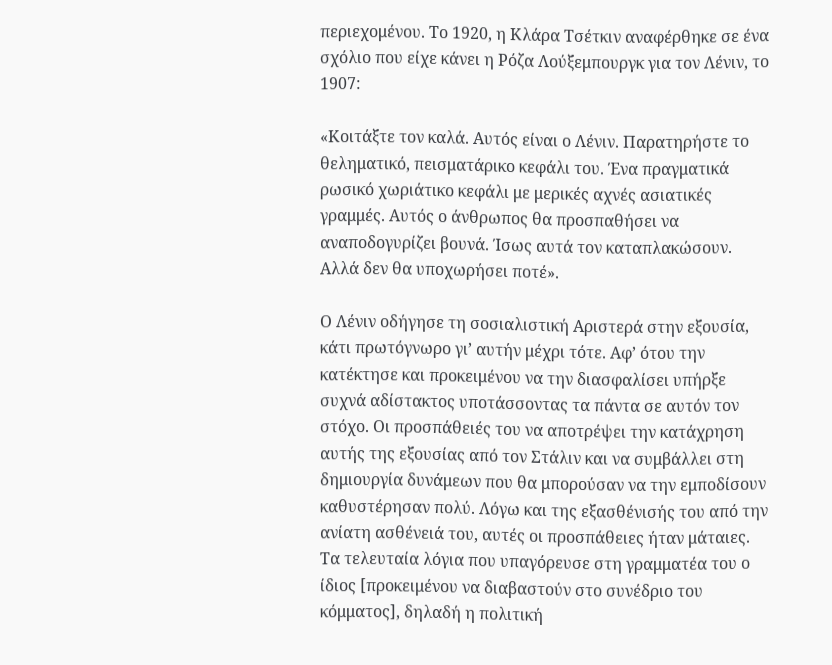περιεχομένου. Το 1920, η Κλάρα Τσέτκιν αναφέρθηκε σε ένα σχόλιο που είχε κάνει η Ρόζα Λούξεμπουργκ για τον Λένιν, το 1907:

«Κοιτάξτε τον καλά. Αυτός είναι ο Λένιν. Παρατηρήστε το θεληματικό, πεισματάρικο κεφάλι του. Ένα πραγματικά ρωσικό χωριάτικο κεφάλι με μερικές αχνές ασιατικές γραμμές. Αυτός ο άνθρωπος θα προσπαθήσει να αναποδογυρίζει βουνά. Ίσως αυτά τον καταπλακώσουν. Αλλά δεν θα υποχωρήσει ποτέ».

Ο Λένιν οδήγησε τη σοσιαλιστική Αριστερά στην εξουσία, κάτι πρωτόγνωρο γι’ αυτήν μέχρι τότε. Αφ’ ότου την κατέκτησε και προκειμένου να την διασφαλίσει υπήρξε συχνά αδίστακτος υποτάσσοντας τα πάντα σε αυτόν τον στόχο. Οι προσπάθειές του να αποτρέψει την κατάχρηση αυτής της εξουσίας από τον Στάλιν και να συμβάλλει στη δημιουργία δυνάμεων που θα μπορούσαν να την εμποδίσουν καθυστέρησαν πολύ. Λόγω και της εξασθένισής του από την ανίατη ασθένειά του, αυτές οι προσπάθειες ήταν μάταιες. Τα τελευταία λόγια που υπαγόρευσε στη γραμματέα του ο ίδιος [προκειμένου να διαβαστούν στο συνέδριο του κόμματος], δηλαδή η πολιτική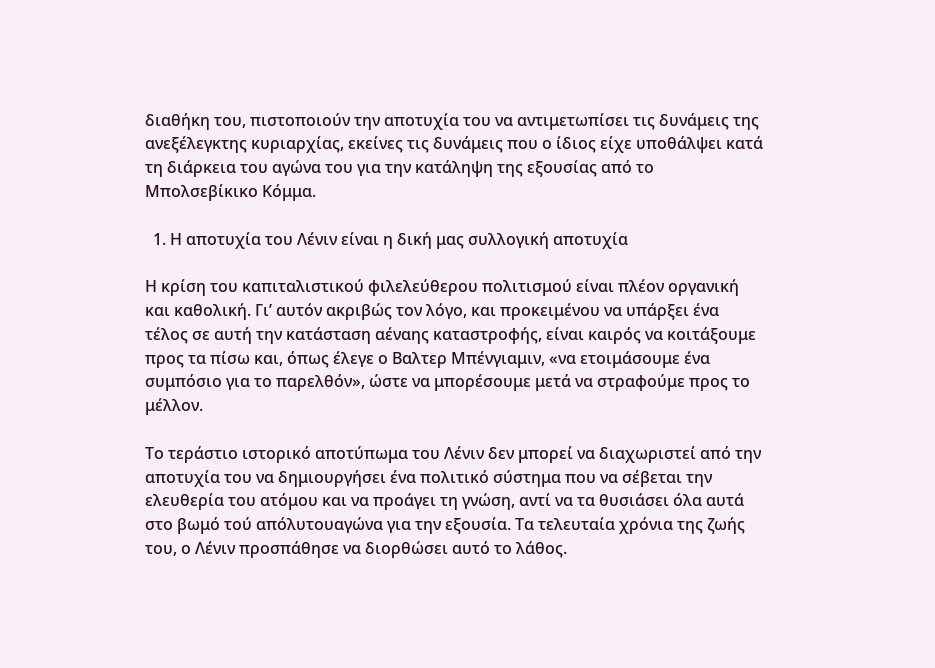διαθήκη του, πιστοποιούν την αποτυχία του να αντιμετωπίσει τις δυνάμεις της ανεξέλεγκτης κυριαρχίας, εκείνες τις δυνάμεις που ο ίδιος είχε υποθάλψει κατά τη διάρκεια του αγώνα του για την κατάληψη της εξουσίας από το Μπολσεβίκικο Κόμμα.

  1. Η αποτυχία του Λένιν είναι η δική μας συλλογική αποτυχία

Η κρίση του καπιταλιστικού φιλελεύθερου πολιτισμού είναι πλέον οργανική και καθολική. Γι’ αυτόν ακριβώς τον λόγο, και προκειμένου να υπάρξει ένα τέλος σε αυτή την κατάσταση αέναης καταστροφής, είναι καιρός να κοιτάξουμε προς τα πίσω και, όπως έλεγε ο Βαλτερ Μπένγιαμιν, «να ετοιμάσουμε ένα συμπόσιο για το παρελθόν», ώστε να μπορέσουμε μετά να στραφούμε προς το μέλλον.

Το τεράστιο ιστορικό αποτύπωμα του Λένιν δεν μπορεί να διαχωριστεί από την αποτυχία του να δημιουργήσει ένα πολιτικό σύστημα που να σέβεται την ελευθερία του ατόμου και να προάγει τη γνώση, αντί να τα θυσιάσει όλα αυτά στο βωμό τού απόλυτουαγώνα για την εξουσία. Τα τελευταία χρόνια της ζωής του, ο Λένιν προσπάθησε να διορθώσει αυτό το λάθος.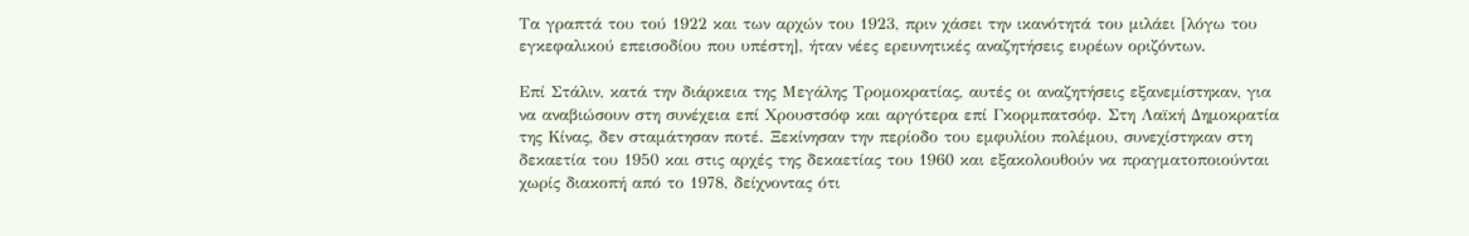Τα γραπτά του τού 1922 και των αρχών του 1923, πριν χάσει την ικανότητά του μιλάει [λόγω του εγκεφαλικού επεισοδίου που υπέστη], ήταν νέες ερευνητικές αναζητήσεις ευρέων οριζόντων.

Επί Στάλιν, κατά την διάρκεια της Μεγάλης Τρομοκρατίας, αυτές οι αναζητήσεις εξανεμίστηκαν, για να αναβιώσουν στη συνέχεια επί Χρουστσόφ και αργότερα επί Γκορμπατσόφ. Στη Λαϊκή Δημοκρατία της Κίνας, δεν σταμάτησαν ποτέ. Ξεκίνησαν την περίοδο του εμφυλίου πολέμου, συνεχίστηκαν στη δεκαετία του 1950 και στις αρχές της δεκαετίας του 1960 και εξακολουθούν να πραγματοποιούνται χωρίς διακοπή από το 1978, δείχνοντας ότι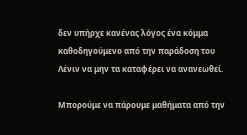δεν υπήρχε κανένας λόγος ένα κόμμα καθοδηγούμενο από την παράδοση του Λένιν να μην τα καταφέρει να ανανεωθεί.

Μπορούμε να πάρουμε μαθήματα από την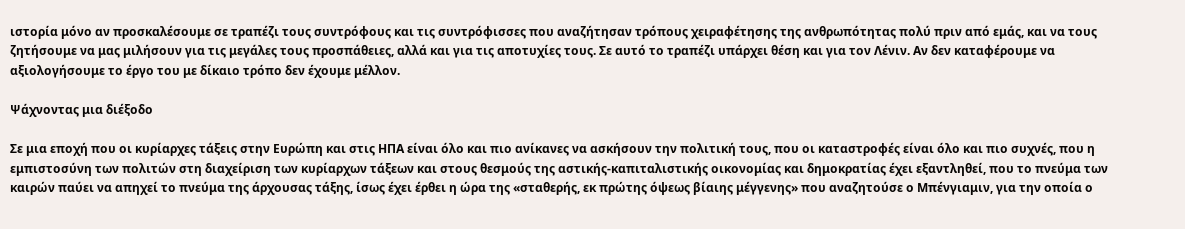ιστορία μόνο αν προσκαλέσουμε σε τραπέζι τους συντρόφους και τις συντρόφισσες που αναζήτησαν τρόπους χειραφέτησης της ανθρωπότητας πολύ πριν από εμάς, και να τους ζητήσουμε να μας μιλήσουν για τις μεγάλες τους προσπάθειες, αλλά και για τις αποτυχίες τους. Σε αυτό το τραπέζι υπάρχει θέση και για τον Λένιν. Αν δεν καταφέρουμε να αξιολογήσουμε το έργο του με δίκαιο τρόπο δεν έχουμε μέλλον.

Ψάχνοντας μια διέξοδο

Σε μια εποχή που οι κυρίαρχες τάξεις στην Ευρώπη και στις ΗΠΑ είναι όλο και πιο ανίκανες να ασκήσουν την πολιτική τους, που οι καταστροφές είναι όλο και πιο συχνές, που η εμπιστοσύνη των πολιτών στη διαχείριση των κυρίαρχων τάξεων και στους θεσμούς της αστικής-καπιταλιστικής οικονομίας και δημοκρατίας έχει εξαντληθεί, που το πνεύμα των καιρών παύει να απηχεί το πνεύμα της άρχουσας τάξης, ίσως έχει έρθει η ώρα της «σταθερής, εκ πρώτης όψεως βίαιης μέγγενης» που αναζητούσε ο Μπένγιαμιν, για την οποία ο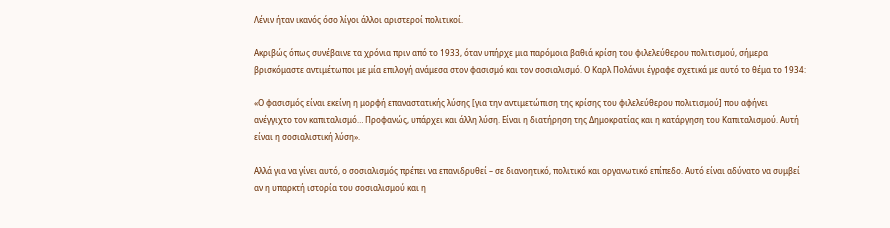Λένιν ήταν ικανός όσο λίγοι άλλοι αριστεροί πολιτικοί.

Ακριβώς όπως συνέβαινε τα χρόνια πριν από το 1933, όταν υπήρχε μια παρόμοια βαθιά κρίση του φιλελεύθερου πολιτισμού, σήμερα βρισκόμαστε αντιμέτωποι με μία επιλογή ανάμεσα στον φασισμό και τον σοσιαλισμό. Ο Καρλ Πολάνυι έγραφε σχετικά με αυτό το θέμα το 1934:

«Ο φασισμός είναι εκείνη η μορφή επαναστατικής λύσης [για την αντιμετώπιση της κρίσης του φιλελεύθερου πολιτισμού] που αφήνει ανέγγιχτο τον καπιταλισμό… Προφανώς, υπάρχει και άλλη λύση. Είναι η διατήρηση της Δημοκρατίας και η κατάργηση του Καπιταλισμού. Αυτή είναι η σοσιαλιστική λύση».

Αλλά για να γίνει αυτό, ο σοσιαλισμός πρέπει να επανιδρυθεί – σε διανοητικό, πολιτικό και οργανωτικό επίπεδο. Αυτό είναι αδύνατο να συμβεί αν η υπαρκτή ιστορία του σοσιαλισμού και η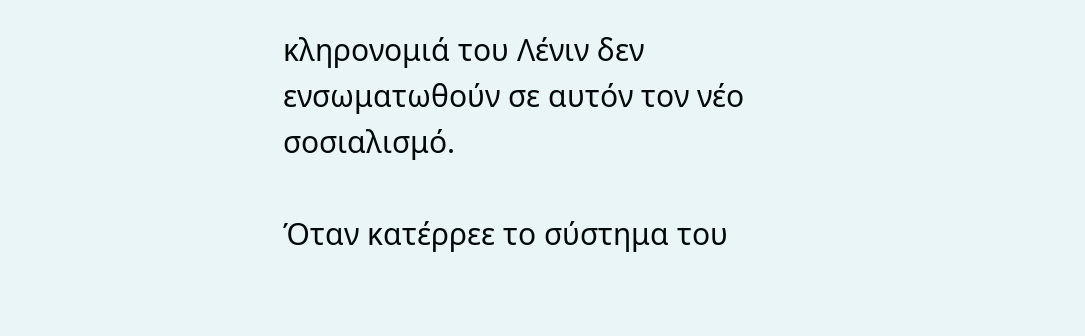κληρονομιά του Λένιν δεν ενσωματωθούν σε αυτόν τον νέο σοσιαλισμό.

Όταν κατέρρεε το σύστημα του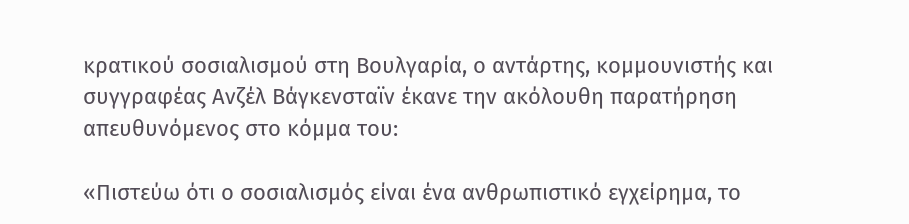κρατικού σοσιαλισμού στη Βουλγαρία, ο αντάρτης, κομμουνιστής και συγγραφέας Ανζέλ Βάγκενσταϊν έκανε την ακόλουθη παρατήρηση απευθυνόμενος στο κόμμα του:

«Πιστεύω ότι ο σοσιαλισμός είναι ένα ανθρωπιστικό εγχείρημα, το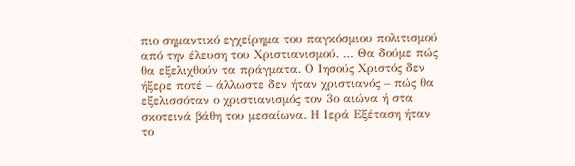πιο σημαντικό εγχείρημα του παγκόσμιου πολιτισμού από την έλευση του Χριστιανισμού. … Θα δούμε πώς θα εξελιχθούν τα πράγματα. Ο Ιησούς Χριστός δεν ήξερε ποτέ – άλλωστε δεν ήταν χριστιανός – πώς θα εξελισσόταν ο χριστιανισμός τον 3ο αιώνα ή στα σκοτεινά βάθη του μεσαίωνα. Η Ιερά Εξέταση ήταν το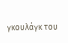γκουλάγκ του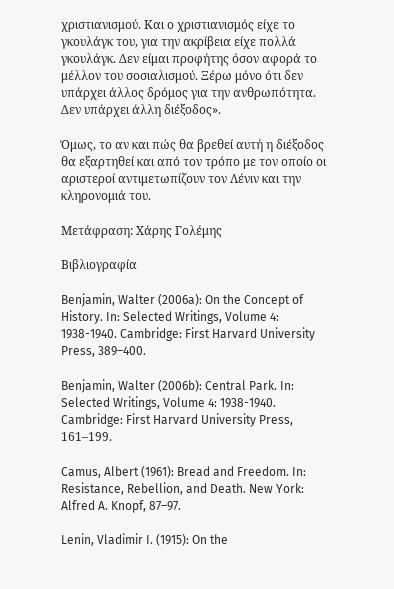χριστιανισμού. Και ο χριστιανισμός είχε το γκουλάγκ του, για την ακρίβεια είχε πολλά γκουλάγκ. Δεν είμαι προφήτης όσον αφορά το μέλλον του σοσιαλισμού. Ξέρω μόνο ότι δεν υπάρχει άλλος δρόμος για την ανθρωπότητα. Δεν υπάρχει άλλη διέξοδος».

Όμως, το αν και πώς θα βρεθεί αυτή η διέξοδος θα εξαρτηθεί και από τον τρόπο με τον οποίο οι αριστεροί αντιμετωπίζουν τον Λένιν και την κληρονομιά του.

Μετάφραση: Χάρης Γολέμης

Βιβλιογραφία

Benjamin, Walter (2006a): On the Concept of History. In: Selected Writings, Volume 4: 1938-1940. Cambridge: First Harvard University Press, 389–400.

Benjamin, Walter (2006b): Central Park. In: Selected Writings, Volume 4: 1938-1940. Cambridge: First Harvard University Press, 161–199.

Camus, Albert (1961): Bread and Freedom. In: Resistance, Rebellion, and Death. New York: Alfred A. Knopf, 87–97.

Lenin, Vladimir I. (1915): On the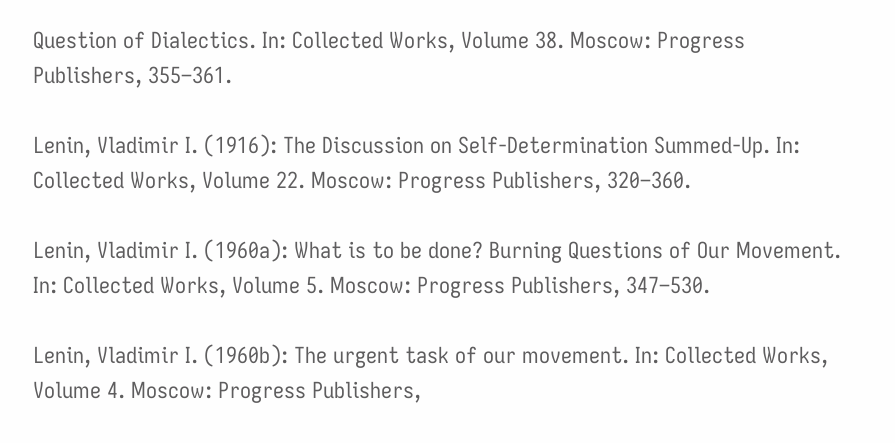Question of Dialectics. In: Collected Works, Volume 38. Moscow: Progress Publishers, 355–361.

Lenin, Vladimir I. (1916): The Discussion on Self-Determination Summed-Up. In: Collected Works, Volume 22. Moscow: Progress Publishers, 320–360.

Lenin, Vladimir I. (1960a): What is to be done? Burning Questions of Our Movement. In: Collected Works, Volume 5. Moscow: Progress Publishers, 347–530.

Lenin, Vladimir I. (1960b): The urgent task of our movement. In: Collected Works, Volume 4. Moscow: Progress Publishers,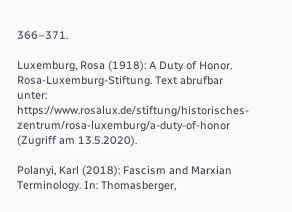366–371.

Luxemburg, Rosa (1918): A Duty of Honor. Rosa-Luxemburg-Stiftung. Text abrufbar unter: https://www.rosalux.de/stiftung/historisches-zentrum/rosa-luxemburg/a-duty-of-honor (Zugriff am 13.5.2020).

Polanyi, Karl (2018): Fascism and Marxian Terminology. In: Thomasberger,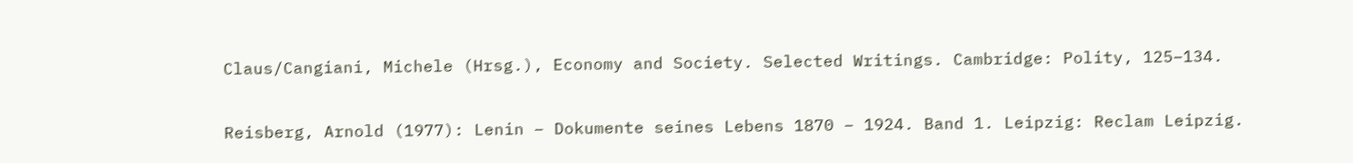Claus/Cangiani, Michele (Hrsg.), Economy and Society. Selected Writings. Cambridge: Polity, 125–134.

Reisberg, Arnold (1977): Lenin – Dokumente seines Lebens 1870 – 1924. Band 1. Leipzig: Reclam Leipzig.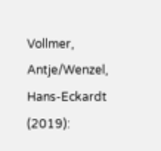Vollmer, Antje/Wenzel, Hans-Eckardt (2019):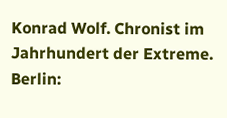Konrad Wolf. Chronist im Jahrhundert der Extreme. Berlin: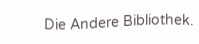Die Andere Bibliothek.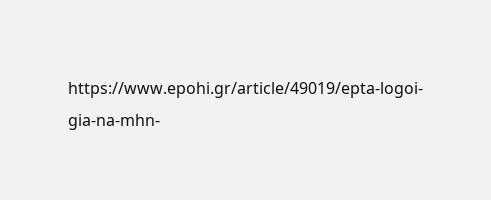https://www.epohi.gr/article/49019/epta-logoi-gia-na-mhn-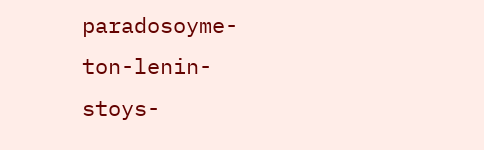paradosoyme-ton-lenin-stoys-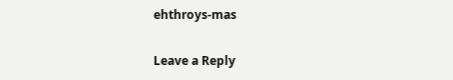ehthroys-mas

Leave a Reply